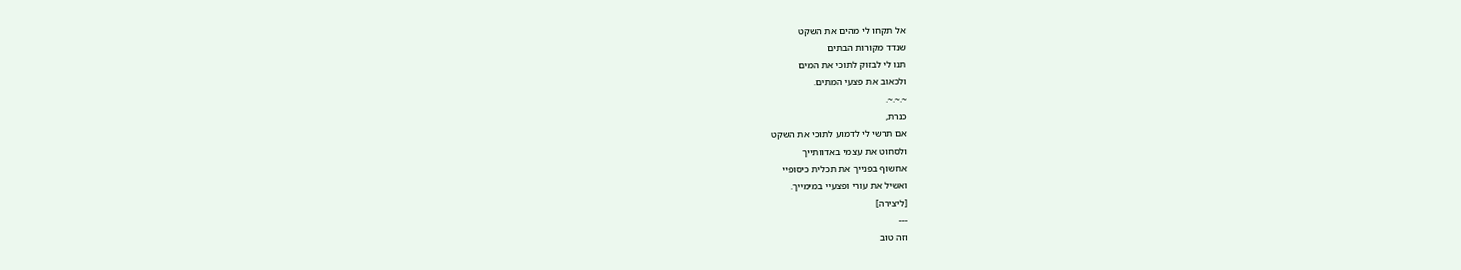אל תקחו לי מהים את השקט
שנדד מקורות הבתים
תנו לי לבזוק לתוכי את המים
ולכאוב את פצעי המתים.
~.~.~.
כנרת,
אם תרשי לי לדמוע לתוכי את השקט
ולסחוט את עצמי באדוותייך
אחשוף בפנייך את תכלית כיסופיי
ואשיל את עורי ופצעיי במימייך.
[ליצירה]
---
וזה טוב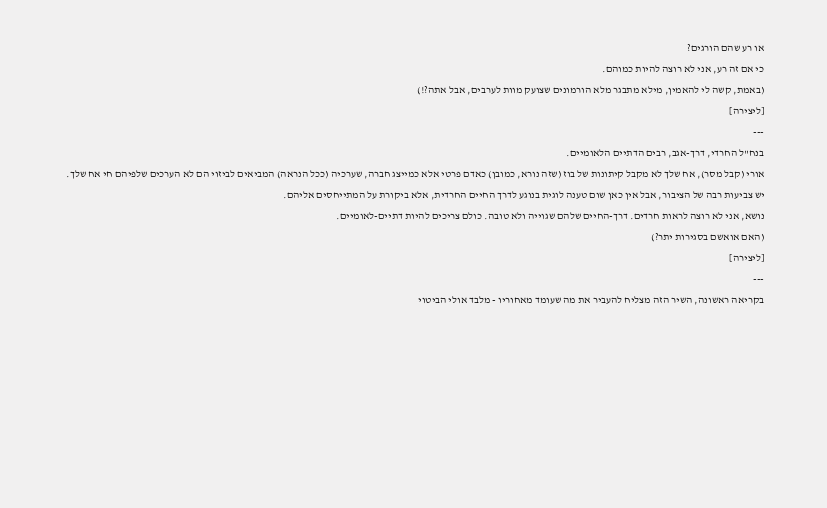או רע שהם הורגים?
כי אם זה רע, אני לא רוצה להיות כמוהם.
(באמת, קשה לי להאמין, מילא מתבגר מלא הורמונים שצועק מוות לערבים, אבל אתה?!)
[ליצירה]
---
בנח"ל החרדי, דרך-אגב, רבים הדתיים הלאומיים.
אורי (קבל מסר), אח שלך לא מקבל קיתונות של בוז (שזה נורא, כמובן) כאדם פרטי אלא כמייצג חברה, שערכיה (ככל הנראה) המביאים לביזוי הם לא הערכים שלפיהם חי אח שלך.
יש צביעות רבה של הציבור, אבל אין כאן שום טענה לוגית בנוגע לדרך החיים החרדית, אלא ביקורת על המתייחסים אליהם.
נושא, אני לא רוצה לראות חרדים. דרך-החיים שלהם שגוייה ולא טובה. כולם צריכים להיות דתיים-לאומיים.
(האם אואשם בסגירות יתר?)
[ליצירה]
---
בקריאה ראשונה, השיר הזה מצליח להעביר את מה שעומד מאחוריו - מלבד אולי הביטוי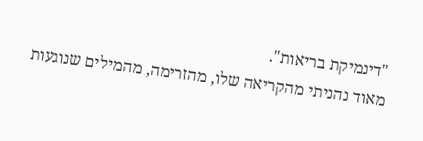"דינמיקת בריאות".
מאוד נהניתי מהקריאה שלו, מהזרימה, מהמילים שנוגעות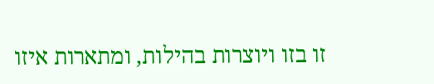זו בזו ויוצרות בהילות, ומתארות איזו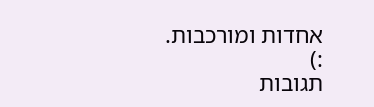אחדות ומורכבות.
:)
תגובות